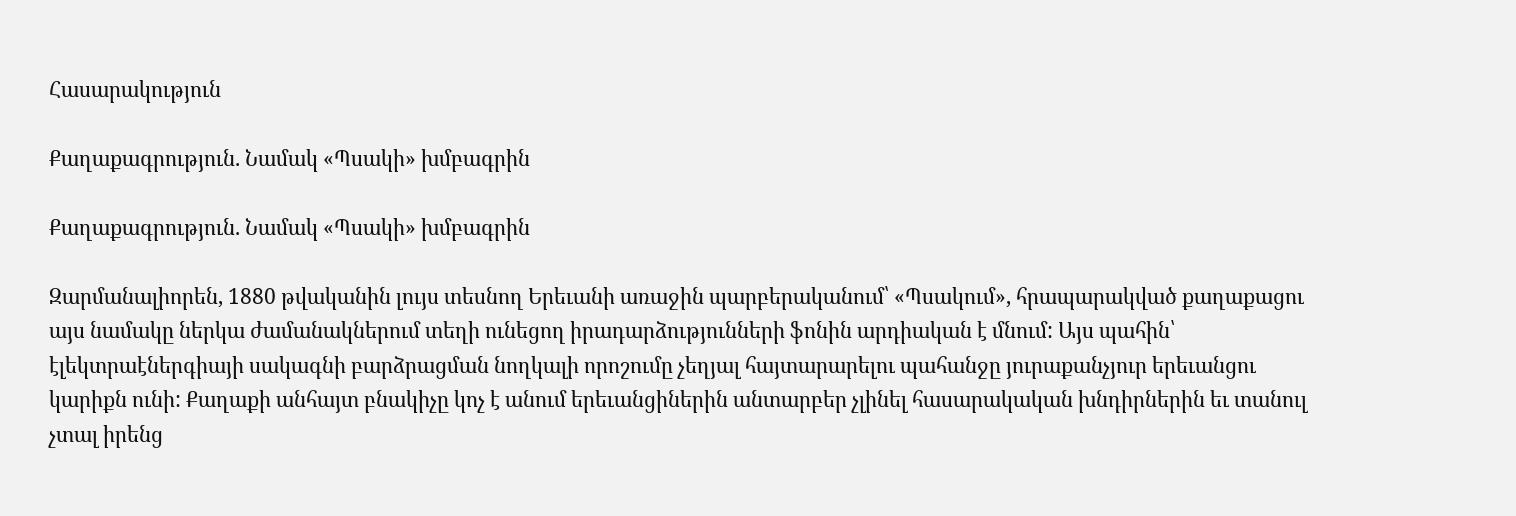Հասարակություն

Քաղաքագրություն. Նամակ «Պսակի» խմբագրին

Քաղաքագրություն. Նամակ «Պսակի» խմբագրին

Զարմանալիորեն, 1880 թվականին լույս տեսնող Երեւանի առաջին պարբերականում՝ «Պսակում», հրապարակված քաղաքացու այս նամակը ներկա ժամանակներում տեղի ունեցող իրադարձությունների ֆոնին արդիական է մնում: Այս պահին՝ էլեկտրաէներգիայի սակագնի բարձրացման նողկալի որոշումը չեղյալ հայտարարելու պահանջը յուրաքանչյուր երեւանցու կարիքն ունի: Քաղաքի անհայտ բնակիչը կոչ է անում երեւանցիներին անտարբեր չլինել հասարակական խնդիրներին եւ տանուլ չտալ իրենց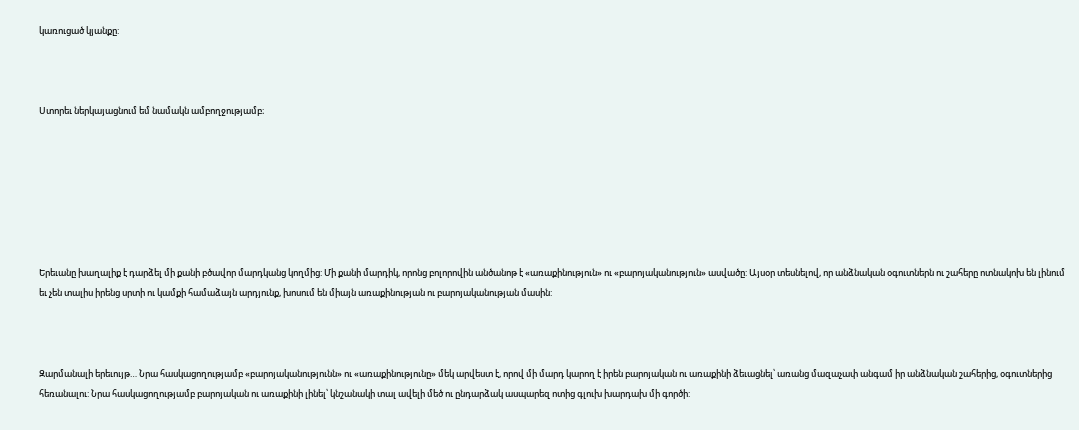կառուցած կյանքը:



Ստորեւ ներկայացնում եմ նամակն ամբողջությամբ։







Երեւանը խաղալիք է դարձել մի քանի բծավոր մարդկանց կողմից: Մի քանի մարդիկ, որոնց բոլորովին անծանոթ է «առաքինություն» ու «բարոյականություն» ասվածը: Այսօր տեսնելով, որ անձնական օգուտներն ու շահերը ոտնակոխ են լինում եւ չեն տալիս իրենց սրտի ու կամքի համաձայն արդյունք, խոսում են միայն առաքինության ու բարոյականության մասին:



Զարմանալի երեւույթ… Նրա հասկացողությամբ «բարոյականությունն» ու «առաքինությունը» մեկ արվեստ է, որով մի մարդ կարող է իրեն բարոյական ու առաքինի ձեւացնել՝ առանց մազաչափ անգամ իր անձնական շահերից, օգուտներից հեռանալու: Նրա հասկացողությամբ բարոյական ու առաքինի լինել՝ կնշանակի տալ ավելի մեծ ու ընդարձակ ասպարեզ ոտից գլուխ խարդախ մի գործի: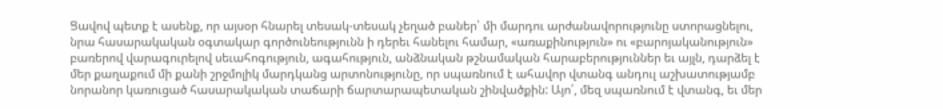Ցավով պետք է ասենք, որ այսօր հնարել տեսակ-տեսակ չեղած բաներ՝ մի մարդու արժանավորությունը ստորացնելու, նրա հասարակական օգտակար գործունեությունն ի դերեւ հանելու համար, «առաքինություն» ու «բարոյականություն» բառերով վարագուրելով սեւահոգություն, ագահություն, անձնական թշնամական հարաբերություններ եւ այլն, դարձել է մեր քաղաքում մի քանի շրջմոլիկ մարդկանց արտոնությունը, որ սպառնում է ահավոր վտանգ անդուլ աշխատությամբ նորանոր կառուցած հասարակական տաճարի ճարտարապետական շինվածքին: Այո՛, մեզ սպառնում է վտանգ, եւ մեր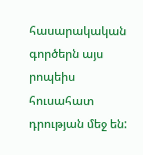հասարակական գործերն այս րոպեիս հուսահատ դրության մեջ են: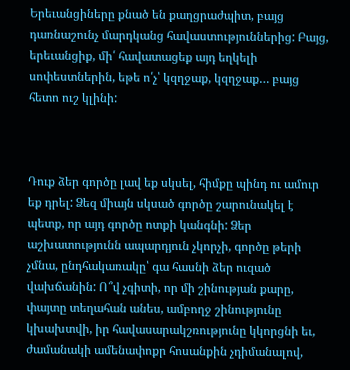Երեւանցիները քնած են քաղցրաժպիտ, բայց դառնաշունչ մարդկանց հավաստություններից: Բայց, երեւանցիք, մի՛ հավատացեք այդ եղկելի սոփեստներին, եթե ո՛չ՝ կզղջաք, կզղջաք… բայց հետո ուշ կլինի:



Դուք ձեր գործը լավ եք սկսել, հիմքը պինդ ու ամուր եք դրել: Ձեզ միայն սկսած գործը շարունակել է պետք, որ այդ գործը ոտքի կանգնի: Ձեր աշխատությունն ապարդյուն չկորչի, գործը թերի չմնա, ընդհակառակը՝ գա հասնի ձեր ուզած վախճանին: Ո՞վ չգիտի, որ մի շինության քարը, փայտը տեղահան անես, ամբողջ շինությունը կխախտվի, իր հավասարակշռությունը կկորցնի եւ, ժամանակի ամենափոքր հոսանքին չդիմանալով,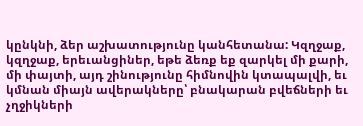կընկնի, ձեր աշխատությունը կանհետանա: Կզղջաք, կզղջաք, երեւանցիներ, եթե ձեռք եք զարկել մի քարի, մի փայտի, այդ շինությունը հիմնովին կտապալվի, եւ կմնան միայն ավերակները՝ բնակարան բվեճների եւ չղջիկների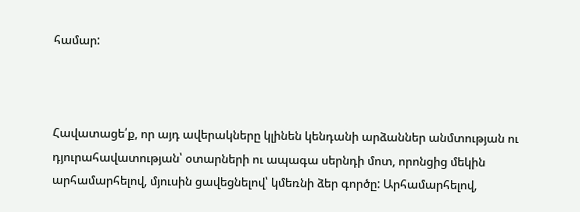համար:



Հավատացե՛ք, որ այդ ավերակները կլինեն կենդանի արձաններ անմտության ու դյուրահավատության՝ օտարների ու ապագա սերնդի մոտ, որոնցից մեկին արհամարհելով, մյուսին ցավեցնելով՝ կմեռնի ձեր գործը: Արհամարհելով,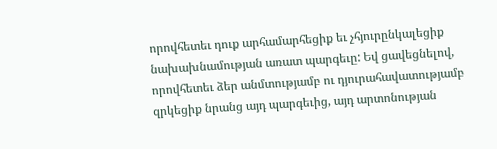որովհետեւ դուք արհամարհեցիք եւ չհյուրընկալեցիք նախախնամության առատ պարգեւը: Եվ ցավեցնելով, որովհետեւ ձեր անմտությամբ ու դյուրահավատությամբ զրկեցիք նրանց այդ պարգեւից, այդ արտոնության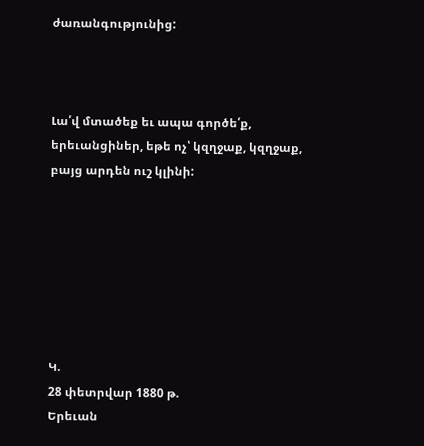ժառանգությունից:



Լա՛վ մտածեք եւ ապա գործե՛ք, երեւանցիներ, եթե ոչ՝ կզղջաք, կզղջաք, բայց արդեն ուշ կլինի:







Կ.
28 փետրվար 1880 թ.
Երեւան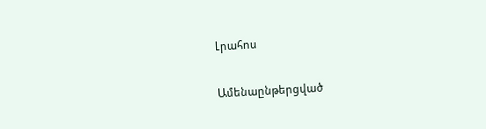Լրահոս

Ամենաընթերցված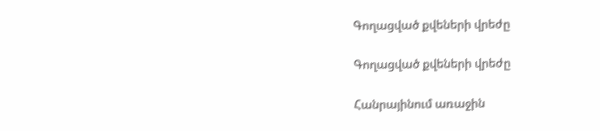Գողացված քվեների վրեժը

Գողացված քվեների վրեժը

Հանրայինում առաջին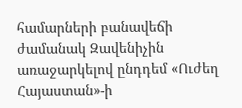համարների բանավեճի ժամանակ Զավենիչին առաջարկելով ընդդեմ «Ուժեղ Հայաստան»-ի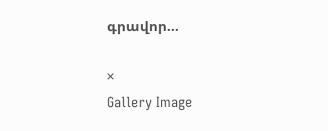գրավոր...

×
Gallery Image